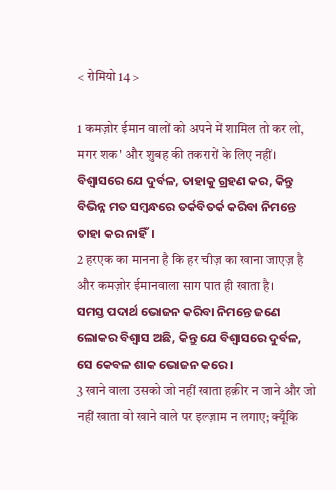< रोमियो 14 >

1 कमज़ोर ईमान वालों को अपने में शामिल तो कर लो, मगर शक' और शुबह की तकरारों के लिए नहीं।
ବିଶ୍ୱାସରେ ଯେ ଦୁର୍ବଳ, ତାହାକୁ ଗ୍ରହଣ କର, କିନ୍ତୁ ବିଭିନ୍ନ ମତ ସମ୍ବନ୍ଧରେ ତର୍କବିତର୍କ କରିବା ନିମନ୍ତେ ତାହା କର ନାହିଁ।
2 हरएक का मानना है कि हर चीज़ का खाना जाएज़ है और कमज़ोर ईमानवाला साग पात ही खाता है।
ସମସ୍ତ ପଦାର୍ଥ ଭୋଜନ କରିବା ନିମନ୍ତେ ଜଣେ ଲୋକର ବିଶ୍ୱାସ ଅଛି, କିନ୍ତୁ ଯେ ବିଶ୍ୱାସରେ ଦୁର୍ବଳ, ସେ କେବଳ ଶାକ ଭୋଜନ କରେ।
3 खाने वाला उसको जो नहीं खाता हक़ीर न जाने और जो नहीं खाता वो खाने वाले पर इल्ज़ाम न लगाए; क्यूँकि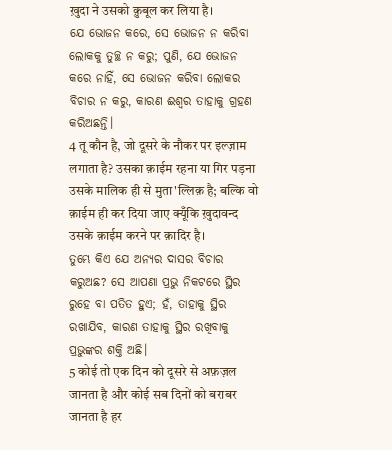ख़ुदा ने उसको क़ुबूल कर लिया है।
ଯେ ଭୋଜନ କରେ, ସେ ଭୋଜନ ନ କରିବା ଲୋକକୁ ତୁଚ୍ଛ ନ କରୁ; ପୁଣି, ଯେ ଭୋଜନ କରେ ନାହିଁ, ସେ ଭୋଜନ କରିବା ଲୋକର ବିଚାର ନ କରୁ, କାରଣ ଈଶ୍ବର ତାହାକୁ ଗ୍ରହଣ କରିଅଛନ୍ତି।
4 तू कौन है, जो दूसरे के नौकर पर इल्ज़ाम लगाता है? उसका क़ाईम रहना या गिर पड़ना उसके मालिक ही से मुता'ल्लिक़ है; बल्कि वो क़ाईम ही कर दिया जाए क्यूँकि ख़ुदावन्द उसके क़ाईम करने पर क़ादिर है।
ତୁମ୍ଭେ କିଏ ଯେ ଅନ୍ୟର ଦାସର ବିଚାର କରୁଅଛ? ସେ ଆପଣା ପ୍ରଭୁ ନିକଟରେ ସ୍ଥିର ରୁହେ ବା ପତିତ ହୁଏ; ହଁ, ତାହାକୁ ସ୍ଥିର ରଖାଯିବ, କାରଣ ତାହାକୁ ସ୍ଥିର ରଖିବାକୁ ପ୍ରଭୁଙ୍କର ଶକ୍ତି ଅଛି।
5 कोई तो एक दिन को दूसरे से अफ़ज़ल जानता है और कोई सब दिनों को बराबर जानता है हर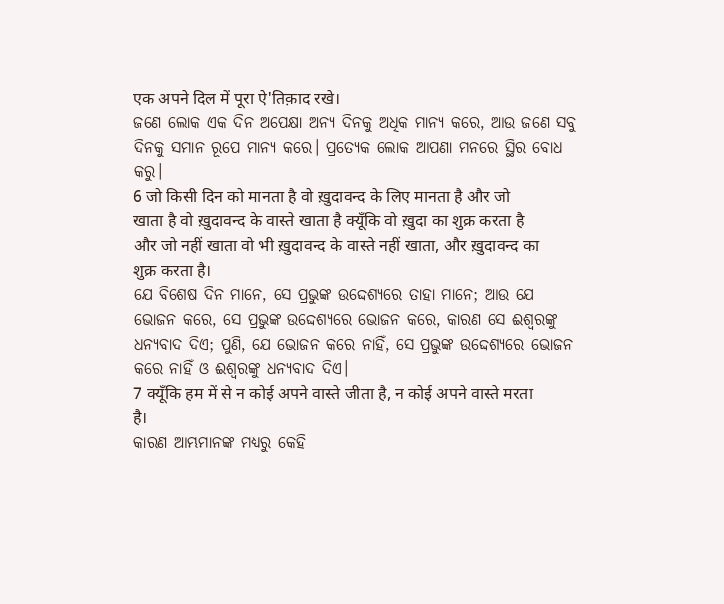एक अपने दिल में पूरा ऐ'तिक़ाद रखे।
ଜଣେ ଲୋକ ଏକ ଦିନ ଅପେକ୍ଷା ଅନ୍ୟ ଦିନକୁ ଅଧିକ ମାନ୍ୟ କରେ, ଆଉ ଜଣେ ସବୁ ଦିନକୁ ସମାନ ରୂପେ ମାନ୍ୟ କରେ। ପ୍ରତ୍ୟେକ ଲୋକ ଆପଣା ମନରେ ସ୍ଥିର ବୋଧ କରୁ।
6 जो किसी दिन को मानता है वो ख़ुदावन्द के लिए मानता है और जो खाता है वो ख़ुदावन्द के वास्ते खाता है क्यूँकि वो ख़ुदा का शुक्र करता है और जो नहीं खाता वो भी ख़ुदावन्द के वास्ते नहीं खाता, और ख़ुदावन्द का शुक्र करता है।
ଯେ ବିଶେଷ ଦିନ ମାନେ, ସେ ପ୍ରଭୁଙ୍କ ଉଦ୍ଦେଶ୍ୟରେ ତାହା ମାନେ; ଆଉ ଯେ ଭୋଜନ କରେ, ସେ ପ୍ରଭୁଙ୍କ ଉଦ୍ଦେଶ୍ୟରେ ଭୋଜନ କରେ, କାରଣ ସେ ଈଶ୍ବରଙ୍କୁ ଧନ୍ୟବାଦ ଦିଏ; ପୁଣି, ଯେ ଭୋଜନ କରେ ନାହିଁ, ସେ ପ୍ରଭୁଙ୍କ ଉଦ୍ଦେଶ୍ୟରେ ଭୋଜନ କରେ ନାହିଁ ଓ ଈଶ୍ବରଙ୍କୁ ଧନ୍ୟବାଦ ଦିଏ।
7 क्यूँकि हम में से न कोई अपने वास्ते जीता है, न कोई अपने वास्ते मरता है।
କାରଣ ଆମ୍ଭମାନଙ୍କ ମଧ୍ୟରୁ କେହି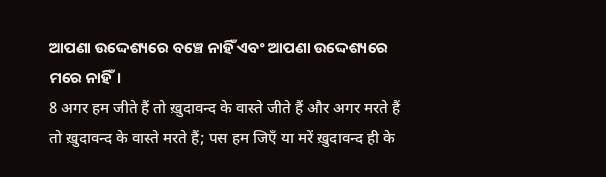ଆପଣା ଉଦ୍ଦେଶ୍ୟରେ ବଞ୍ଚେ ନାହିଁ ଏବଂ ଆପଣା ଉଦ୍ଦେଶ୍ୟରେ ମରେ ନାହିଁ।
8 अगर हम जीते हैं तो ख़ुदावन्द के वास्ते जीते हैं और अगर मरते हैं तो ख़ुदावन्द के वास्ते मरते हैं; पस हम जिएँ या मरें ख़ुदावन्द ही के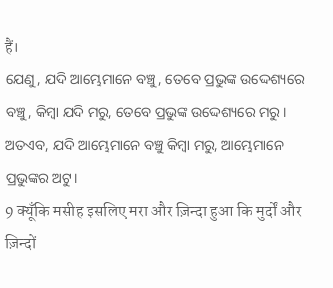हैं।
ଯେଣୁ, ଯଦି ଆମ୍ଭେମାନେ ବଞ୍ଚୁ, ତେବେ ପ୍ରଭୁଙ୍କ ଉଦ୍ଦେଶ୍ୟରେ ବଞ୍ଚୁ, କିମ୍ବା ଯଦି ମରୁ, ତେବେ ପ୍ରଭୁଙ୍କ ଉଦ୍ଦେଶ୍ୟରେ ମରୁ। ଅତଏବ, ଯଦି ଆମ୍ଭେମାନେ ବଞ୍ଚୁ କିମ୍ବା ମରୁ, ଆମ୍ଭେମାନେ ପ୍ରଭୁଙ୍କର ଅଟୁ।
9 क्यूँकि मसीह इसलिए मरा और ज़िन्दा हुआ कि मुर्दों और ज़िन्दों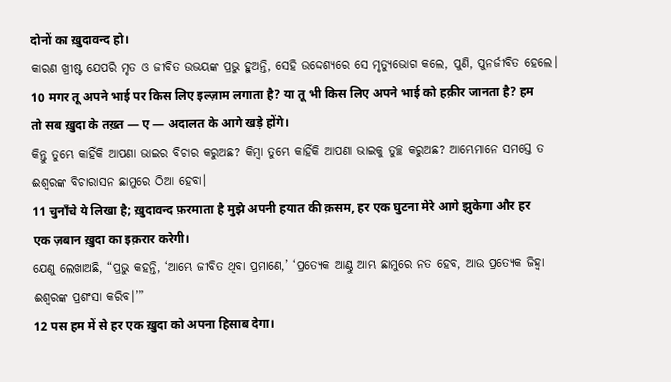दोनों का ख़ुदावन्द हो।
କାରଣ ଖ୍ରୀଷ୍ଟ ଯେପରି ମୃତ ଓ ଜୀବିତ ଉଭୟଙ୍କ ପ୍ରଭୁ ହୁଅନ୍ତି, ସେହି ଉଦ୍ଦେଶ୍ୟରେ ସେ ମୃତ୍ୟୁଭୋଗ କଲେ, ପୁଣି, ପୁନର୍ଜୀବିତ ହେଲେ।
10 मगर तू अपने भाई पर किस लिए इल्ज़ाम लगाता है? या तू भी किस लिए अपने भाई को हक़ीर जानता है? हम तो सब ख़ुदा के तख़्त — ए — अदालत के आगे खड़े होंगे।
କିନ୍ତୁ ତୁମ୍ଭେ କାହିଁକି ଆପଣା ଭାଇର ବିଚାର କରୁଅଛ? କିମ୍ବା ତୁମ୍ଭେ କାହିଁକି ଆପଣା ଭାଇକୁ ତୁଚ୍ଛ କରୁଅଛ? ଆମ୍ଭେମାନେ ସମସ୍ତେ ତ ଈଶ୍ବରଙ୍କ ବିଚାରାସନ ଛାମୁରେ ଠିଆ ହେବା।
11 चुनाँचे ये लिखा है; ख़ुदावन्द फ़रमाता है मुझे अपनी हयात की क़सम, हर एक घुटना मेरे आगे झुकेगा और हर एक ज़बान ख़ुदा का इक़रार करेगी।
ଯେଣୁ ଲେଖାଅଛି, “ପ୍ରଭୁ କହନ୍ତି, ‘ଆମ୍ଭେ ଜୀବିତ ଥିବା ପ୍ରମାଣେ,’ ‘ପ୍ରତ୍ୟେକ ଆଣ୍ଠୁ ଆମ୍ଭ ଛାମୁରେ ନତ ହେବ, ଆଉ ପ୍ରତ୍ୟେକ ଜିହ୍ୱା ଈଶ୍ବରଙ୍କ ପ୍ରଶଂସା କରିବ।’”
12 पस हम में से हर एक ख़ुदा को अपना हिसाब देगा।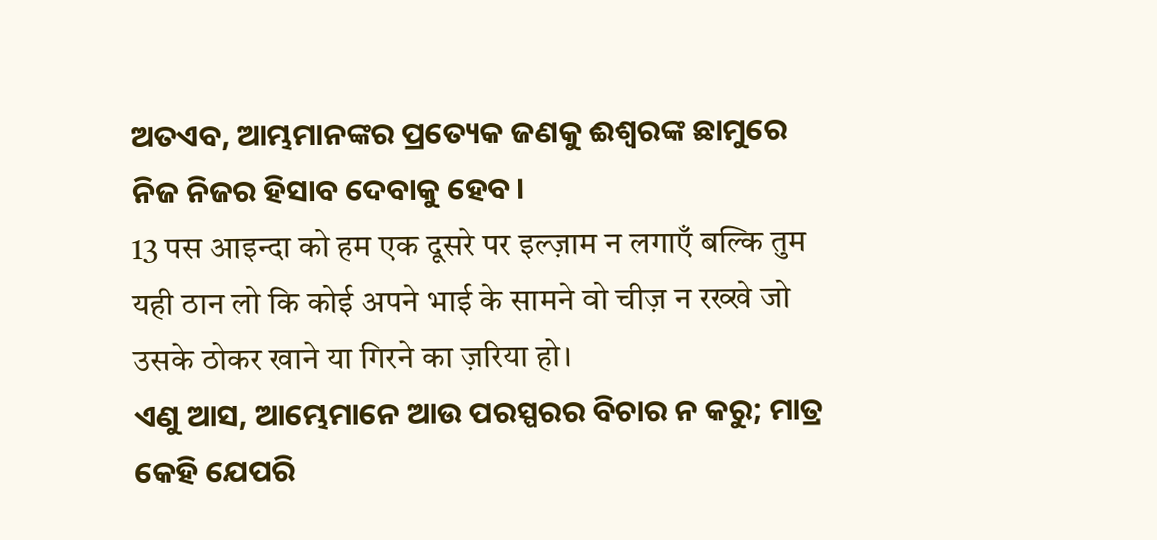ଅତଏବ, ଆମ୍ଭମାନଙ୍କର ପ୍ରତ୍ୟେକ ଜଣକୁ ଈଶ୍ବରଙ୍କ ଛାମୁରେ ନିଜ ନିଜର ହିସାବ ଦେବାକୁ ହେବ।
13 पस आइन्दा को हम एक दूसरे पर इल्ज़ाम न लगाएँ बल्कि तुम यही ठान लो कि कोई अपने भाई के सामने वो चीज़ न रख्खे जो उसके ठोकर खाने या गिरने का ज़रिया हो।
ଏଣୁ ଆସ, ଆମ୍ଭେମାନେ ଆଉ ପରସ୍ପରର ବିଚାର ନ କରୁ; ମାତ୍ର କେହି ଯେପରି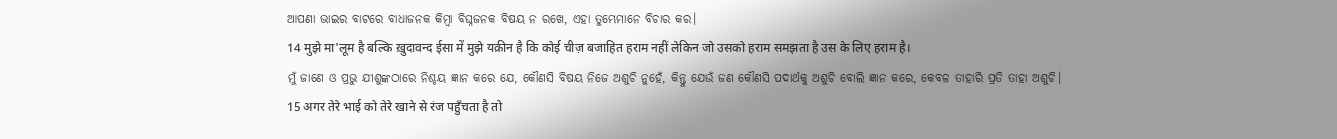ଆପଣା ଭାଇର ବାଟରେ ବାଧାଜନକ କିମ୍ବା ବିଘ୍ନଜନକ ବିଷୟ ନ ରଖେ, ଏହା ତୁମ୍ଭେମାନେ ବିଚାର କର।
14 मुझे मा'लूम है बल्कि ख़ुदावन्द ईसा में मुझे यक़ीन है कि कोई चीज़ बजाहित हराम नहीं लेकिन जो उसको हराम समझता है उस के लिए हराम है।
ମୁଁ ଜାଣେ ଓ ପ୍ରଭୁ ଯୀଶୁଙ୍କଠାରେ ନିଶ୍ଚୟ ଜ୍ଞାନ କରେ ଯେ, କୌଣସି ବିଷୟ ନିଜେ ଅଶୁଚି ନୁହେଁ, କିନ୍ତୁ ଯେଉଁ ଜଣ କୌଣସି ପଦାର୍ଥକୁ ଅଶୁଚି ବୋଲି ଜ୍ଞାନ କରେ, କେବଳ ତାହାରି ପ୍ରତି ତାହା ଅଶୁଚି।
15 अगर तेरे भाई को तेरे खाने से रंज पहुँचता है तो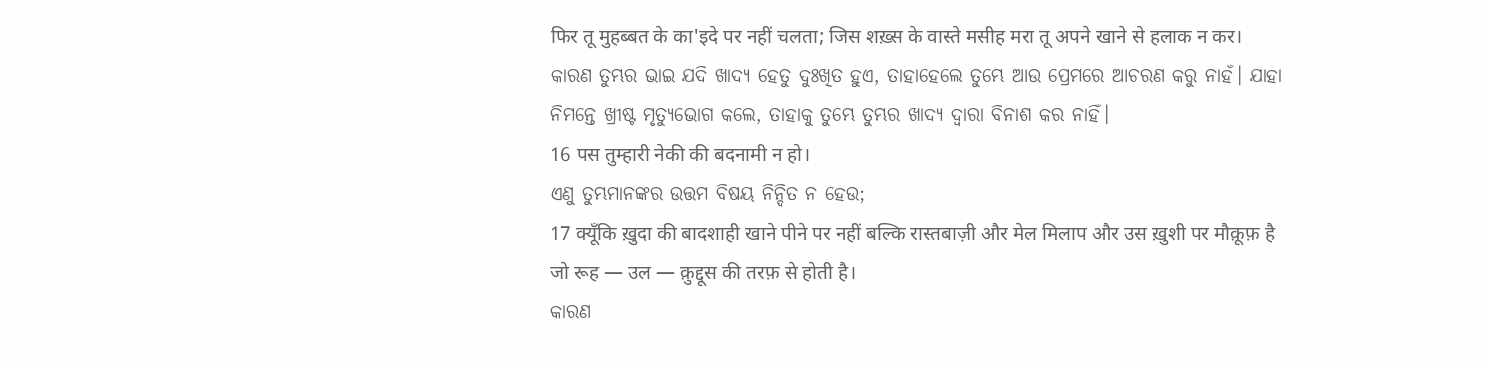फिर तू मुहब्बत के का'इदे पर नहीं चलता; जिस शख़्स के वास्ते मसीह मरा तू अपने खाने से हलाक न कर।
କାରଣ ତୁମ୍ଭର ଭାଇ ଯଦି ଖାଦ୍ୟ ହେତୁ ଦୁଃଖିତ ହୁଏ, ତାହାହେଲେ ତୁମ୍ଭେ ଆଉ ପ୍ରେମରେ ଆଚରଣ କରୁ ନାହଁ। ଯାହା ନିମନ୍ତେ ଖ୍ରୀଷ୍ଟ ମୃତ୍ୟୁଭୋଗ କଲେ, ତାହାକୁ ତୁମ୍ଭେ ତୁମ୍ଭର ଖାଦ୍ୟ ଦ୍ୱାରା ବିନାଶ କର ନାହିଁ।
16 पस तुम्हारी नेकी की बदनामी न हो।
ଏଣୁ ତୁମ୍ଭମାନଙ୍କର ଉତ୍ତମ ବିଷୟ ନିନ୍ଦିତ ନ ହେଉ;
17 क्यूँकि ख़ुदा की बादशाही खाने पीने पर नहीं बल्कि रास्तबाज़ी और मेल मिलाप और उस ख़ुशी पर मौक़ूफ़ है जो रूह — उल — क़ुद्दूस की तरफ़ से होती है।
କାରଣ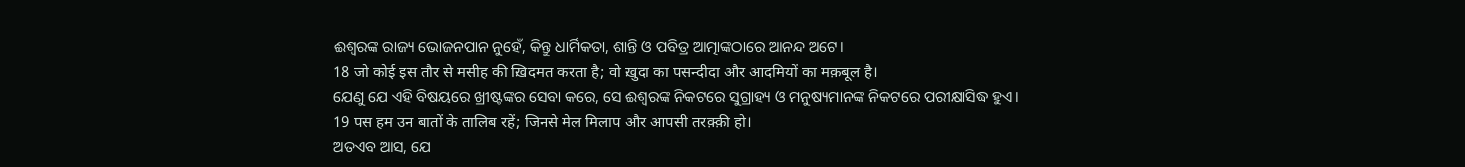ଈଶ୍ବରଙ୍କ ରାଜ୍ୟ ଭୋଜନପାନ ନୁହେଁ, କିନ୍ତୁ ଧାର୍ମିକତା, ଶାନ୍ତି ଓ ପବିତ୍ର ଆତ୍ମାଙ୍କଠାରେ ଆନନ୍ଦ ଅଟେ।
18 जो कोई इस तौर से मसीह की ख़िदमत करता है; वो ख़ुदा का पसन्दीदा और आदमियों का मक़बूल है।
ଯେଣୁ ଯେ ଏହି ବିଷୟରେ ଖ୍ରୀଷ୍ଟଙ୍କର ସେବା କରେ, ସେ ଈଶ୍ବରଙ୍କ ନିକଟରେ ସୁଗ୍ରାହ୍ୟ ଓ ମନୁଷ୍ୟମାନଙ୍କ ନିକଟରେ ପରୀକ୍ଷାସିଦ୍ଧ ହୁଏ।
19 पस हम उन बातों के तालिब रहें; जिनसे मेल मिलाप और आपसी तरक़्क़ी हो।
ଅତଏବ ଆସ, ଯେ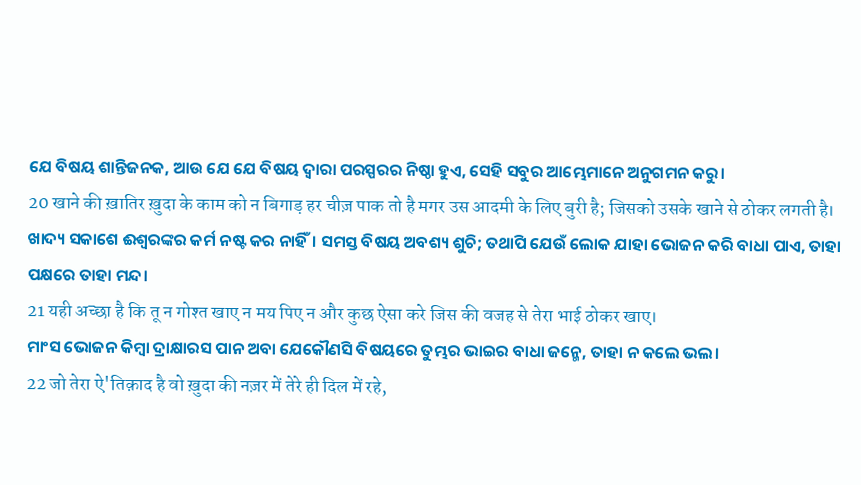ଯେ ବିଷୟ ଶାନ୍ତିଜନକ, ଆଉ ଯେ ଯେ ବିଷୟ ଦ୍ୱାରା ପରସ୍ପରର ନିଷ୍ଠା ହୁଏ, ସେହି ସବୁର ଆମ୍ଭେମାନେ ଅନୁଗମନ କରୁ।
20 खाने की ख़ातिर ख़ुदा के काम को न बिगाड़ हर चीज़ पाक तो है मगर उस आदमी के लिए बुरी है; जिसको उसके खाने से ठोकर लगती है।
ଖାଦ୍ୟ ସକାଶେ ଈଶ୍ବରଙ୍କର କର୍ମ ନଷ୍ଟ କର ନାହିଁ। ସମସ୍ତ ବିଷୟ ଅବଶ୍ୟ ଶୁଚି; ତଥାପି ଯେଉଁ ଲୋକ ଯାହା ଭୋଜନ କରି ବାଧା ପାଏ, ତାହା ପକ୍ଷରେ ତାହା ମନ୍ଦ।
21 यही अच्छा है कि तू न गोश्त खाए न मय पिए न और कुछ ऐसा करे जिस की वजह से तेरा भाई ठोकर खाए।
ମାଂସ ଭୋଜନ କିମ୍ବା ଦ୍ରାକ୍ଷାରସ ପାନ ଅବା ଯେକୌଣସି ବିଷୟରେ ତୁମ୍ଭର ଭାଇର ବାଧା ଜନ୍ମେ, ତାହା ନ କଲେ ଭଲ।
22 जो तेरा ऐ'तिक़ाद है वो ख़ुदा की नज़र में तेरे ही दिल में रहे,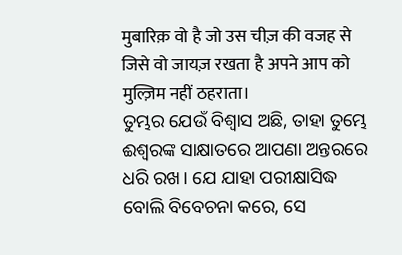मुबारिक़ वो है जो उस चीज़ की वजह से जिसे वो जायज़ रखता है अपने आप को मुल्ज़िम नहीं ठहराता।
ତୁମ୍ଭର ଯେଉଁ ବିଶ୍ୱାସ ଅଛି, ତାହା ତୁମ୍ଭେ ଈଶ୍ବରଙ୍କ ସାକ୍ଷାତରେ ଆପଣା ଅନ୍ତରରେ ଧରି ରଖ। ଯେ ଯାହା ପରୀକ୍ଷାସିଦ୍ଧ ବୋଲି ବିବେଚନା କରେ, ସେ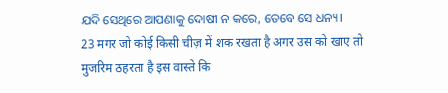ଯଦି ସେଥିରେ ଆପଣାକୁ ଦୋଷୀ ନ କରେ, ତେବେ ସେ ଧନ୍ୟ।
23 मगर जो कोई किसी चीज़ में शक रखता है अगर उस को खाए तो मुजरिम ठहरता है इस वास्ते कि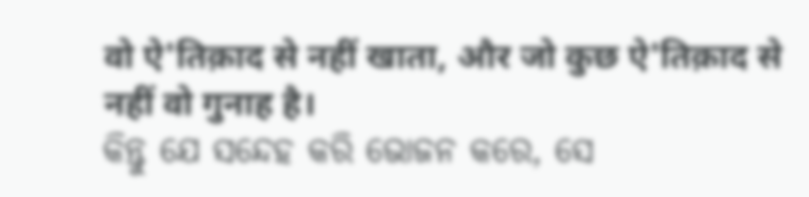वो ऐ'तिक़ाद से नहीं खाता, और जो कुछ ऐ'तिक़ाद से नहीं वो गुनाह है।
କିନ୍ତୁ ଯେ ସନ୍ଦେହ କରି ଭୋଜନ କରେ, ସେ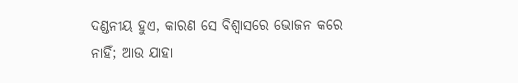ଦଣ୍ଡନୀୟ ହୁଏ, କାରଣ ସେ ବିଶ୍ୱାସରେ ଭୋଜନ କରେ ନାହିଁ; ଆଉ ଯାହା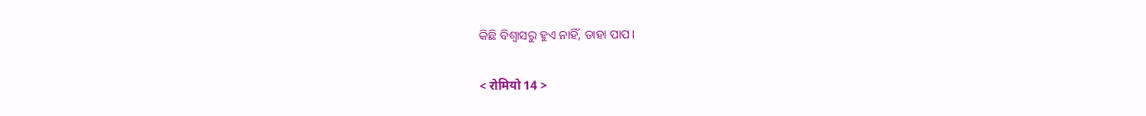କିଛି ବିଶ୍ୱାସରୁ ହୁଏ ନାହିଁ, ତାହା ପାପ।

< रोमियो 14 >